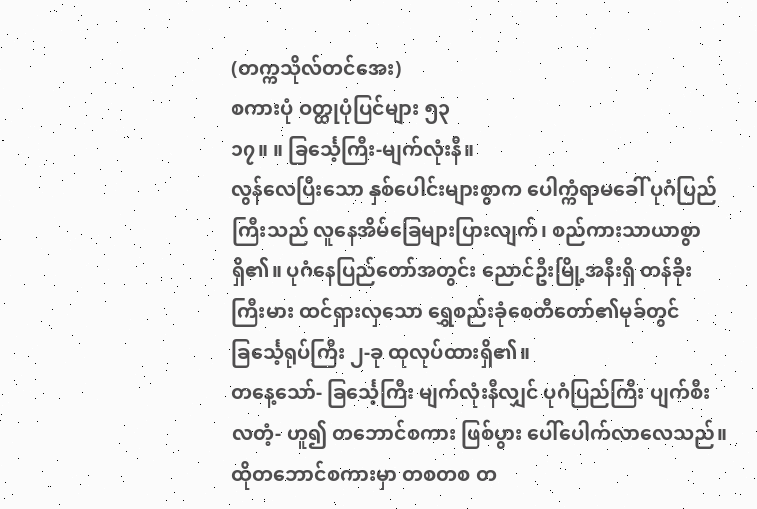(တက္ကသိုလ်တင်အေး)
စကားပုံ ဝတ္ထုပုံပြင်များ ၅၃
၁၇။ ။ ခြင်္သေ့ကြီး-မျက်လုံးနီ။
လွန်လေပြီးသော နှစ်ပေါင်းများစွာက ပေါက္ကံရာမခေါ် ပုဂံပြည်ကြီးသည် လူနေအိမ်ခြေများပြားလျက်၊ စည်ကားသာယာစွာ ရှိ၏။ ပုဂံနေပြည်တော်အတွင်း ညောင်ဦးမြို့အနီးရှိ တန်ခိုးကြီးမား ထင်ရှားလှသော ရွှေစည်းခုံစေတီတော်၏မုခ်တွင် ခြင်္သေ့ရုပ်ကြီး ၂-ခု ထုလုပ်ထားရှိ၏။
တနေ့သော်- ခြင်္သေ့ကြီး မျက်လုံးနီလျှင် ပုဂံပြည်ကြီး ပျက်စီးလတံ့- ဟူ၍ တဘောင်စကား ဖြစ်ပွား ပေါ်ပေါက်လာလေသည်။
ထိုတဘောင်စကားမှာ တစတစ တ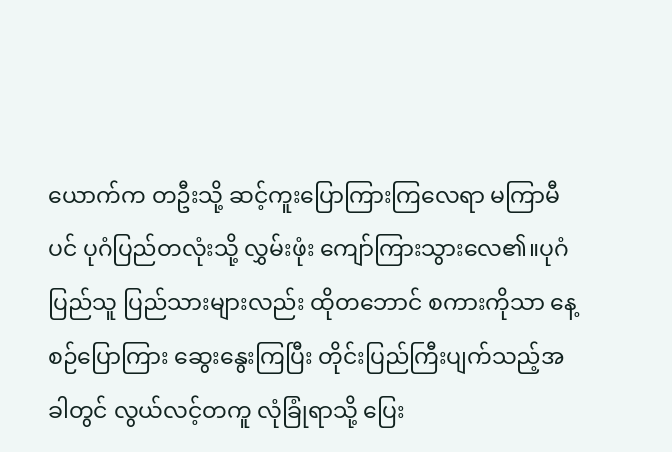ယောက်က တဦးသို့ ဆင့်ကူးပြောကြားကြလေရာ မကြာမီပင် ပုဂံပြည်တလုံးသို့ လွှမ်းဖုံး ကျော်ကြားသွားလေ၏။ပုဂံပြည်သူ ပြည်သားများလည်း ထိုတဘောင် စကားကိုသာ နေ့စဉ်ပြောကြား ဆွေးနွေးကြပြီး တိုင်းပြည်ကြီးပျက်သည့်အခါတွင် လွယ်လင့်တကူ လုံခြုံရာသို့ ပြေး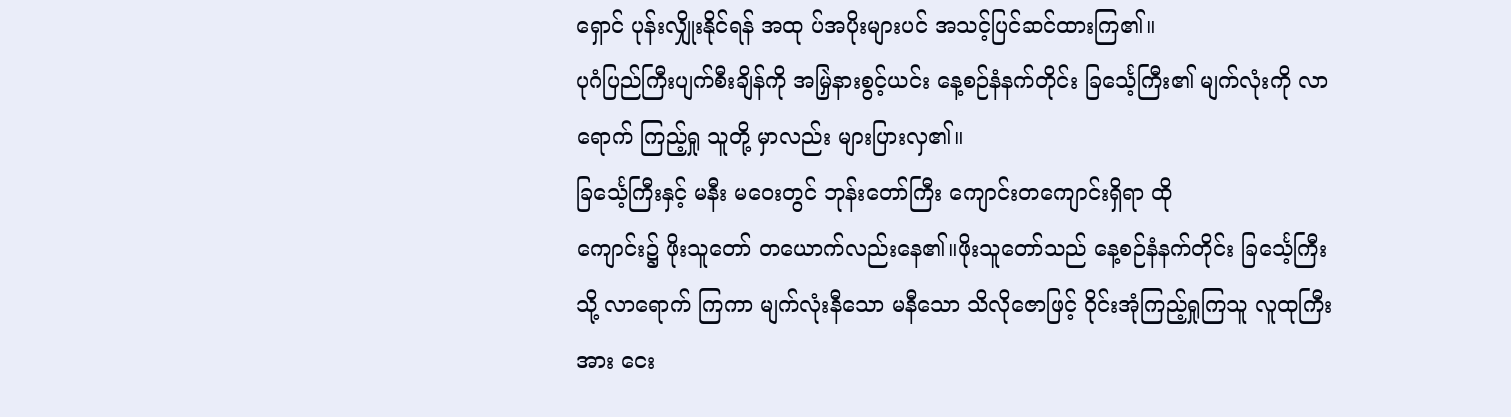ရှောင် ပုန်းလျှိုးနိုင်ရန် အထု ပ်အပိုးများပင် အသင့်ပြင်ဆင်ထားကြ၏။
ပုဂံပြည်ကြီးပျက်စီးချိန်ကို အမြှဲနားစွင့်ယင်း နေ့စဉ်နံနက်တိုင်း ခြင်္သေ့ကြီး၏ မျက်လုံးကို လာရောက် ကြည့်ရှု သူတို့ မှာလည်း များပြားလှ၏။
ခြင်္သေ့ကြီးနှင့် မနီး မဝေးတွင် ဘုန်းတော်ကြီး ကျောင်းတကျောင်းရှိရာ ထို
ကျောင်း၌ ဖိုးသူတော် တယောက်လည်းနေ၏။ဖိုးသူတော်သည် နေ့စဉ်နံနက်တိုင်း ခြင်္သေ့ကြီးသို့ လာရောက် ကြကာ မျက်လုံးနီသော မနီသော သိလိုဇောဖြင့် ဝိုင်းအုံကြည့်ရှုကြသူ လူထုကြီးအား ငေး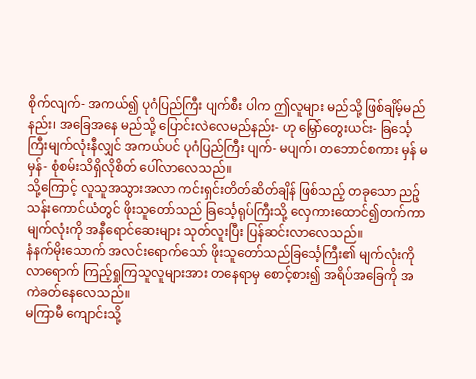စိုက်လျက်- အကယ်၍ ပုဂံပြည်ကြီး ပျက်စီး ပါက ဤလူများ မည်သို့ ဖြစ်ချိမ့်မည်နည်း၊ အခြေအနေ မည်သို့ ပြောင်းလဲလေမည်နည်း- ဟု မြှော်တွေးယင်း- ခြင်္သေ့ကြီးမျက်လုံးနီလျှင် အကယ်ပင် ပုဂံပြည်ကြီး ပျက်- မပျက်၊ တဘောင်စကား မှန် မမှန်- စုံစမ်းသိရှိလိုစိတ် ပေါ်လာလေသည်။
သို့ကြောင့် လူသူအသွားအလာ ကင်းရှင်းတိတ်ဆိတ်ချိန် ဖြစ်သည့် တခုသော ညဉ့်သန်းကောင်ယံတွင် ဖိုးသူတော်သည် ခြင်္သေ့ရုပ်ကြီးသို့ လှေကားထောင်၍တက်ကာ မျက်လုံးကို အနီရောင်ဆေးများ သုတ်လူးပြီး ပြန်ဆင်းလာလေသည်။
နံနက်မိုးသောက် အလင်းရောက်သော် ဖိုးသူတော်သည်ခြင်္သေ့ကြီး၏ မျက်လုံးကို လာရောက် ကြည့်ရှုကြသူလူများအား တနေရာမှ စောင့်စား၍ အရိပ်အခြေကို အကဲခတ်နေလေသည်။
မကြာမီ ကျောင်းသို့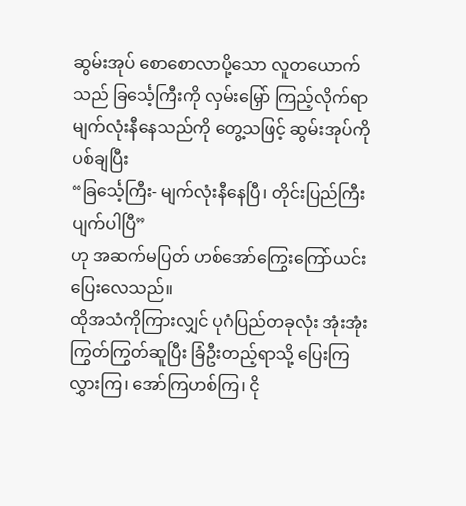ဆွမ်းအုပ် စောစောလာပို့သော လူတယောက်သည် ခြင်္သေ့ကြီးကို လှမ်းမြှော် ကြည့်လိုက်ရာ မျက်လုံးနီနေသည်ကို တွေ့သဖြင့် ဆွမ်းအုပ်ကိုပစ်ချပြီး
“ခြင်္သေ့ကြီး- မျက်လုံးနီနေပြီ၊ တိုင်းပြည်ကြီး ပျက်ပါပြီ”
ဟု အဆက်မပြတ် ဟစ်အော်ကြွေးကြော်ယင်း ပြေးလေသည်။
ထိုအသံကိုကြားလျှင် ပုဂံပြည်တခုလုံး အုံးအုံးကြွတ်ကြွတ်ဆူပြီး ခြံဦးတည့်ရာသို့ ပြေးကြ လွှားကြ၊ အော်ကြဟစ်ကြ၊ ငို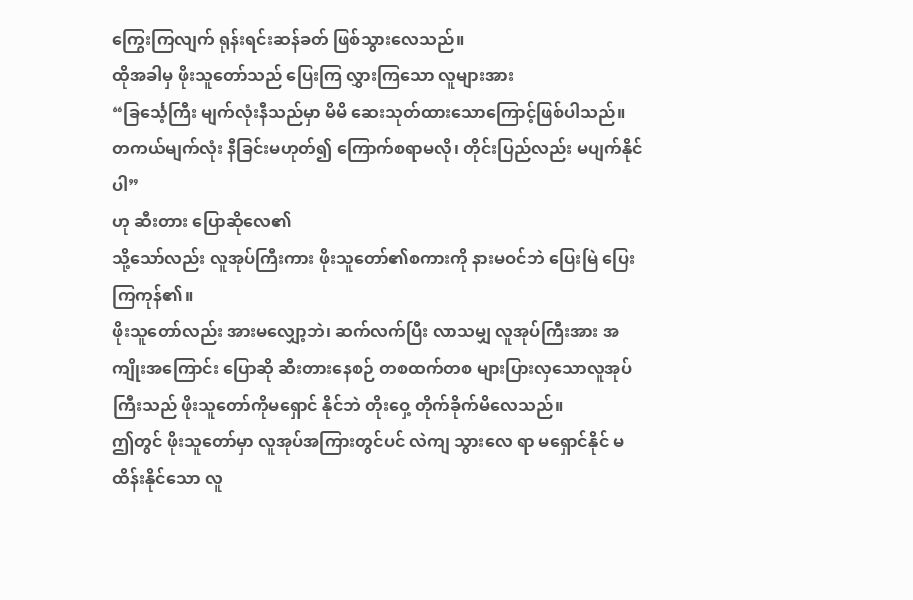ကြွေးကြလျက် ရုန်းရင်းဆန်ခတ် ဖြစ်သွားလေသည်။
ထိုအခါမှ ဖိုးသူတော်သည် ပြေးကြ လွှားကြသော လူများအား
“ခြင်္သေ့ကြီး မျက်လုံးနီသည်မှာ မိမိ ဆေးသုတ်ထားသောကြောင့်ဖြစ်ပါသည်။ တကယ်မျက်လုံး နီခြင်းမဟုတ်၍ ကြောက်စရာမလို၊ တိုင်းပြည်လည်း မပျက်နိုင်ပါ”
ဟု ဆီးတား ပြောဆိုလေ၏
သို့သော်လည်း လူအုပ်ကြီးကား ဖိုးသူတော်၏စကားကို နားမဝင်ဘဲ ပြေးမြဲ ပြေးကြကုန်၏။
ဖိုးသူတော်လည်း အားမလျှော့ဘဲ၊ ဆက်လက်ပြီး လာသမျှ လူအုပ်ကြီးအား အကျိုးအကြောင်း ပြောဆို ဆီးတားနေစဉ် တစထက်တစ များပြားလှသောလူအုပ်ကြီးသည် ဖိုးသူတော်ကိုမရှောင် နိုင်ဘဲ တိုးဝှေ့ တိုက်ခိုက်မိလေသည်။
ဤတွင် ဖိုးသူတော်မှာ လူအုပ်အကြားတွင်ပင် လဲကျ သွားလေ ရာ မရှောင်နိုင် မထိန်းနိုင်သော လူ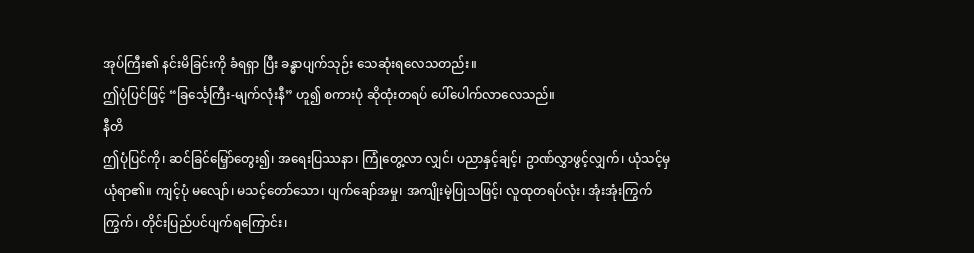အုပ်ကြီး၏ နင်းမိခြင်းကို ခံရရှာ ပြီး ခန္ဓာပျက်သုဉ်း သေဆုံးရလေသတည်း။
ဤပုံပြင်ဖြင့် “ခြင်္သေ့ကြီး-မျက်လုံးနီ” ဟူ၍ စကားပုံ ဆိုထုံးတရပ် ပေါ်ပေါက်လာလေသည်။
နီတိ
ဤပုံပြင်ကို၊ ဆင်ခြင်မြှော်တွေး၍၊ အရေးပြဿနာ၊ ကြုံတွေ့လာ လျှင်၊ ပညာနှင့်ချင့်၊ ဥာဏ်လွှာဖွင့်လျှက်၊ ယုံသင့်မှယုံရာ၏။ ကျင့်ပုံ မလျော်၊ မသင့်တော်သော၊ ပျက်ချော်အမှု၊ အကျိုးမဲ့ပြုသဖြင့်၊ လူထုတရပ်လုံး၊ အုံးအုံးကြွက်ကြွက်၊ တိုင်းပြည်ပင်ပျက်ရကြောင်း၊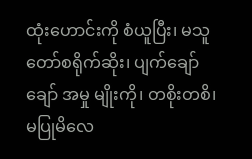ထုံးဟောင်းကို စံယူပြီး၊ မသူတော်စရိုက်ဆိုး၊ ပျက်ချော်ချော် အမှု မျိုးကို၊ တစိုးတစိ၊ မပြုမိလေ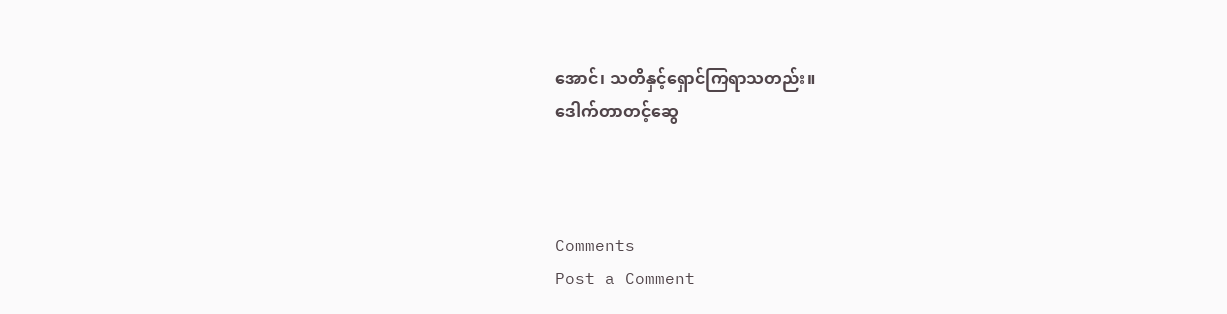အောင်၊ သတိနှင့်ရှောင်ကြရာသတည်း။
ဒေါက်တာတင့်ဆွေ



Comments
Post a Comment